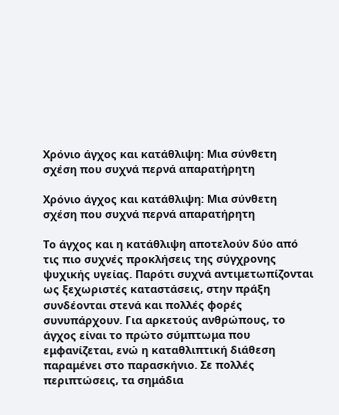Χρόνιο άγχος και κατάθλιψη: Μια σύνθετη σχέση που συχνά περνά απαρατήρητη

Χρόνιο άγχος και κατάθλιψη: Μια σύνθετη σχέση που συχνά περνά απαρατήρητη

Το άγχος και η κατάθλιψη αποτελούν δύο από τις πιο συχνές προκλήσεις της σύγχρονης ψυχικής υγείας. Παρότι συχνά αντιμετωπίζονται ως ξεχωριστές καταστάσεις, στην πράξη συνδέονται στενά και πολλές φορές συνυπάρχουν. Για αρκετούς ανθρώπους, το άγχος είναι το πρώτο σύμπτωμα που εμφανίζεται, ενώ η καταθλιπτική διάθεση παραμένει στο παρασκήνιο. Σε πολλές περιπτώσεις, τα σημάδια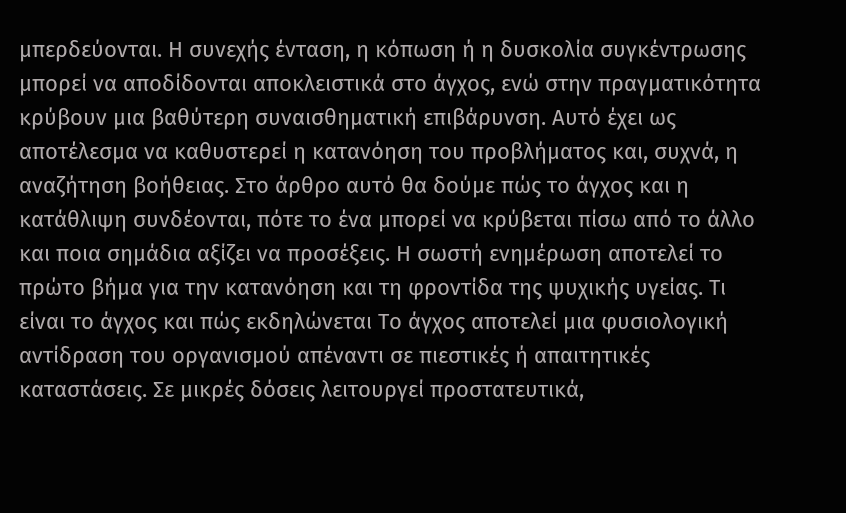μπερδεύονται. Η συνεχής ένταση, η κόπωση ή η δυσκολία συγκέντρωσης μπορεί να αποδίδονται αποκλειστικά στο άγχος, ενώ στην πραγματικότητα κρύβουν μια βαθύτερη συναισθηματική επιβάρυνση. Αυτό έχει ως αποτέλεσμα να καθυστερεί η κατανόηση του προβλήματος και, συχνά, η αναζήτηση βοήθειας. Στο άρθρο αυτό θα δούμε πώς το άγχος και η κατάθλιψη συνδέονται, πότε το ένα μπορεί να κρύβεται πίσω από το άλλο και ποια σημάδια αξίζει να προσέξεις. Η σωστή ενημέρωση αποτελεί το πρώτο βήμα για την κατανόηση και τη φροντίδα της ψυχικής υγείας. Τι είναι το άγχος και πώς εκδηλώνεται Το άγχος αποτελεί μια φυσιολογική αντίδραση του οργανισμού απέναντι σε πιεστικές ή απαιτητικές καταστάσεις. Σε μικρές δόσεις λειτουργεί προστατευτικά,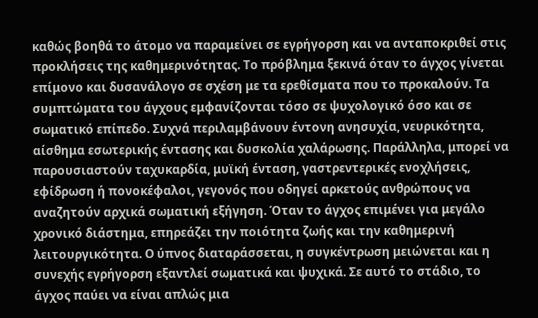καθώς βοηθά το άτομο να παραμείνει σε εγρήγορση και να ανταποκριθεί στις προκλήσεις της καθημερινότητας. Το πρόβλημα ξεκινά όταν το άγχος γίνεται επίμονο και δυσανάλογο σε σχέση με τα ερεθίσματα που το προκαλούν. Τα συμπτώματα του άγχους εμφανίζονται τόσο σε ψυχολογικό όσο και σε σωματικό επίπεδο. Συχνά περιλαμβάνουν έντονη ανησυχία, νευρικότητα, αίσθημα εσωτερικής έντασης και δυσκολία χαλάρωσης. Παράλληλα, μπορεί να παρουσιαστούν ταχυκαρδία, μυϊκή ένταση, γαστρεντερικές ενοχλήσεις, εφίδρωση ή πονοκέφαλοι, γεγονός που οδηγεί αρκετούς ανθρώπους να αναζητούν αρχικά σωματική εξήγηση. Όταν το άγχος επιμένει για μεγάλο χρονικό διάστημα, επηρεάζει την ποιότητα ζωής και την καθημερινή λειτουργικότητα. Ο ύπνος διαταράσσεται, η συγκέντρωση μειώνεται και η συνεχής εγρήγορση εξαντλεί σωματικά και ψυχικά. Σε αυτό το στάδιο, το άγχος παύει να είναι απλώς μια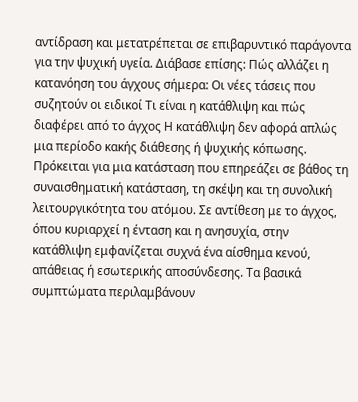αντίδραση και μετατρέπεται σε επιβαρυντικό παράγοντα για την ψυχική υγεία. Διάβασε επίσης: Πώς αλλάζει η κατανόηση του άγχους σήμερα: Οι νέες τάσεις που συζητούν οι ειδικοί Τι είναι η κατάθλιψη και πώς διαφέρει από το άγχος Η κατάθλιψη δεν αφορά απλώς μια περίοδο κακής διάθεσης ή ψυχικής κόπωσης. Πρόκειται για μια κατάσταση που επηρεάζει σε βάθος τη συναισθηματική κατάσταση, τη σκέψη και τη συνολική λειτουργικότητα του ατόμου. Σε αντίθεση με το άγχος, όπου κυριαρχεί η ένταση και η ανησυχία, στην κατάθλιψη εμφανίζεται συχνά ένα αίσθημα κενού, απάθειας ή εσωτερικής αποσύνδεσης. Τα βασικά συμπτώματα περιλαμβάνουν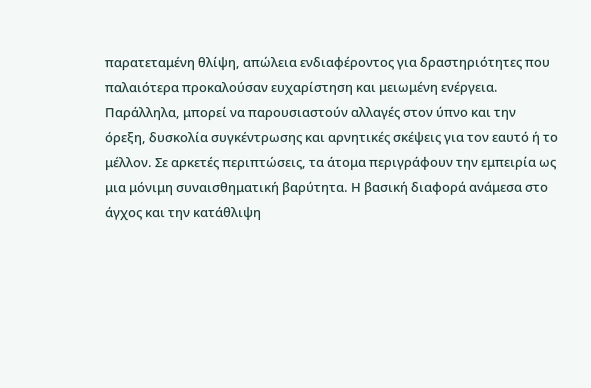παρατεταμένη θλίψη, απώλεια ενδιαφέροντος για δραστηριότητες που παλαιότερα προκαλούσαν ευχαρίστηση και μειωμένη ενέργεια. Παράλληλα, μπορεί να παρουσιαστούν αλλαγές στον ύπνο και την όρεξη, δυσκολία συγκέντρωσης και αρνητικές σκέψεις για τον εαυτό ή το μέλλον. Σε αρκετές περιπτώσεις, τα άτομα περιγράφουν την εμπειρία ως μια μόνιμη συναισθηματική βαρύτητα. Η βασική διαφορά ανάμεσα στο άγχος και την κατάθλιψη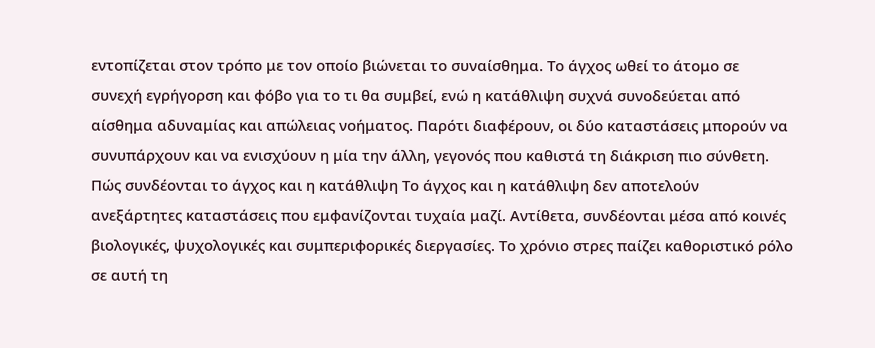εντοπίζεται στον τρόπο με τον οποίο βιώνεται το συναίσθημα. Το άγχος ωθεί το άτομο σε συνεχή εγρήγορση και φόβο για το τι θα συμβεί, ενώ η κατάθλιψη συχνά συνοδεύεται από αίσθημα αδυναμίας και απώλειας νοήματος. Παρότι διαφέρουν, οι δύο καταστάσεις μπορούν να συνυπάρχουν και να ενισχύουν η μία την άλλη, γεγονός που καθιστά τη διάκριση πιο σύνθετη. Πώς συνδέονται το άγχος και η κατάθλιψη Το άγχος και η κατάθλιψη δεν αποτελούν ανεξάρτητες καταστάσεις που εμφανίζονται τυχαία μαζί. Αντίθετα, συνδέονται μέσα από κοινές βιολογικές, ψυχολογικές και συμπεριφορικές διεργασίες. Το χρόνιο στρες παίζει καθοριστικό ρόλο σε αυτή τη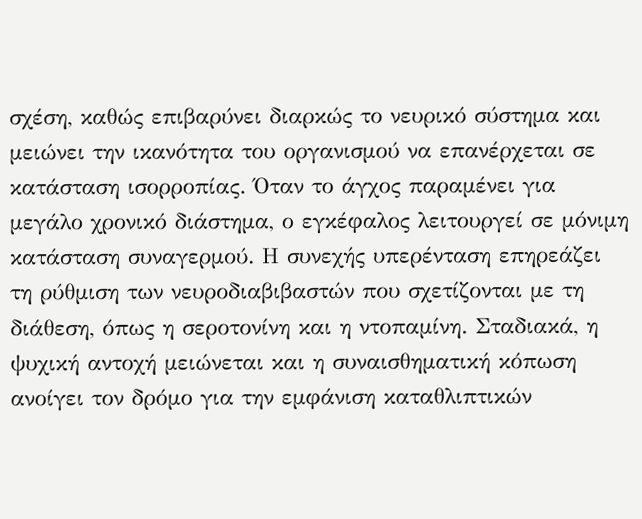σχέση, καθώς επιβαρύνει διαρκώς το νευρικό σύστημα και μειώνει την ικανότητα του οργανισμού να επανέρχεται σε κατάσταση ισορροπίας. Όταν το άγχος παραμένει για μεγάλο χρονικό διάστημα, ο εγκέφαλος λειτουργεί σε μόνιμη κατάσταση συναγερμού. Η συνεχής υπερένταση επηρεάζει τη ρύθμιση των νευροδιαβιβαστών που σχετίζονται με τη διάθεση, όπως η σεροτονίνη και η ντοπαμίνη. Σταδιακά, η ψυχική αντοχή μειώνεται και η συναισθηματική κόπωση ανοίγει τον δρόμο για την εμφάνιση καταθλιπτικών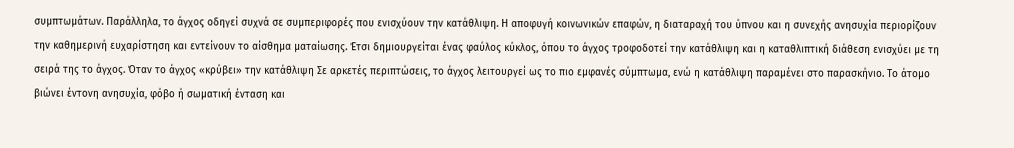συμπτωμάτων. Παράλληλα, το άγχος οδηγεί συχνά σε συμπεριφορές που ενισχύουν την κατάθλιψη. Η αποφυγή κοινωνικών επαφών, η διαταραχή του ύπνου και η συνεχής ανησυχία περιορίζουν την καθημερινή ευχαρίστηση και εντείνουν το αίσθημα ματαίωσης. Έτσι δημιουργείται ένας φαύλος κύκλος, όπου το άγχος τροφοδοτεί την κατάθλιψη και η καταθλιπτική διάθεση ενισχύει με τη σειρά της το άγχος. Όταν το άγχος «κρύβει» την κατάθλιψη Σε αρκετές περιπτώσεις, το άγχος λειτουργεί ως το πιο εμφανές σύμπτωμα, ενώ η κατάθλιψη παραμένει στο παρασκήνιο. Το άτομο βιώνει έντονη ανησυχία, φόβο ή σωματική ένταση και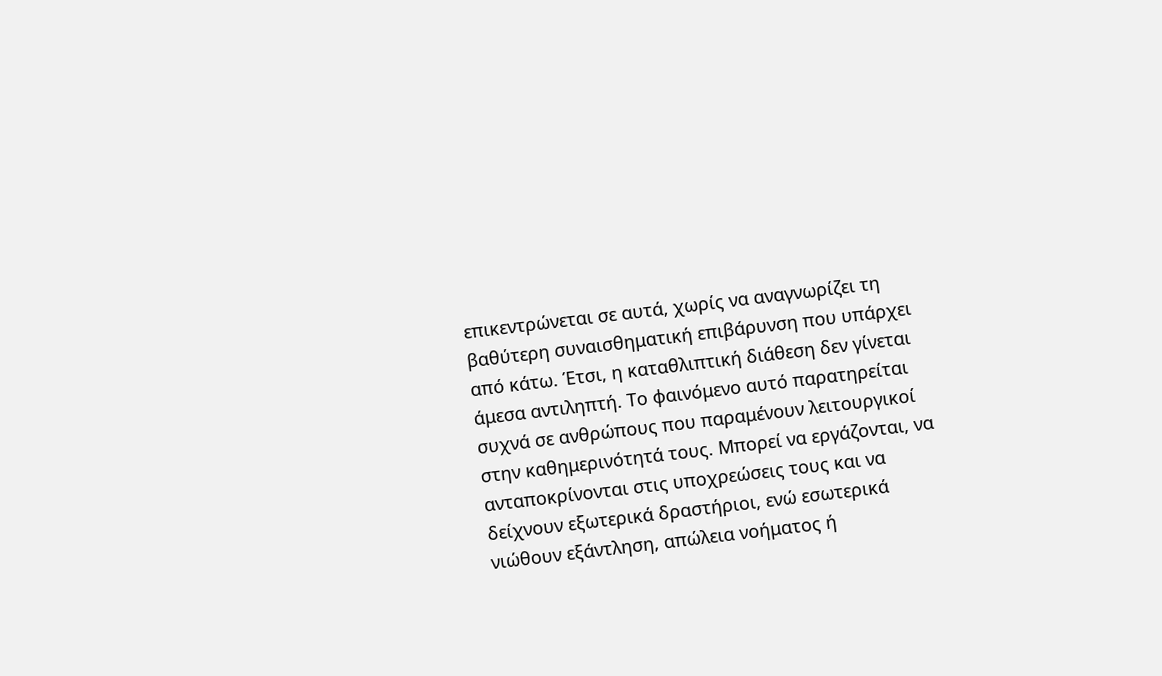επικεντρώνεται σε αυτά, χωρίς να αναγνωρίζει τη βαθύτερη συναισθηματική επιβάρυνση που υπάρχει από κάτω. Έτσι, η καταθλιπτική διάθεση δεν γίνεται άμεσα αντιληπτή. Το φαινόμενο αυτό παρατηρείται συχνά σε ανθρώπους που παραμένουν λειτουργικοί στην καθημερινότητά τους. Μπορεί να εργάζονται, να ανταποκρίνονται στις υποχρεώσεις τους και να δείχνουν εξωτερικά δραστήριοι, ενώ εσωτερικά νιώθουν εξάντληση, απώλεια νοήματος ή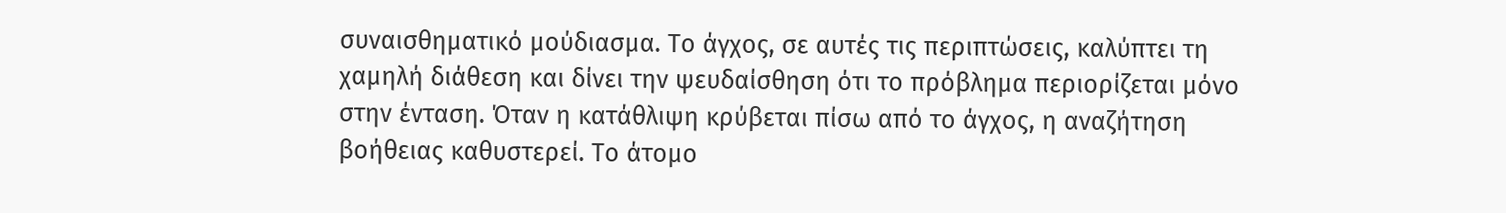συναισθηματικό μούδιασμα. Το άγχος, σε αυτές τις περιπτώσεις, καλύπτει τη χαμηλή διάθεση και δίνει την ψευδαίσθηση ότι το πρόβλημα περιορίζεται μόνο στην ένταση. Όταν η κατάθλιψη κρύβεται πίσω από το άγχος, η αναζήτηση βοήθειας καθυστερεί. Το άτομο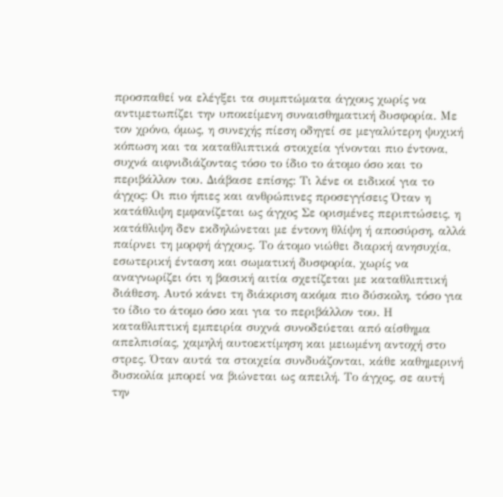προσπαθεί να ελέγξει τα συμπτώματα άγχους χωρίς να αντιμετωπίζει την υποκείμενη συναισθηματική δυσφορία. Με τον χρόνο, όμως, η συνεχής πίεση οδηγεί σε μεγαλύτερη ψυχική κόπωση και τα καταθλιπτικά στοιχεία γίνονται πιο έντονα, συχνά αιφνιδιάζοντας τόσο το ίδιο το άτομο όσο και το περιβάλλον του. Διάβασε επίσης: Τι λένε οι ειδικοί για το άγχος: Οι πιο ήπιες και ανθρώπινες προσεγγίσεις Όταν η κατάθλιψη εμφανίζεται ως άγχος Σε ορισμένες περιπτώσεις, η κατάθλιψη δεν εκδηλώνεται με έντονη θλίψη ή αποσύρση, αλλά παίρνει τη μορφή άγχους. Το άτομο νιώθει διαρκή ανησυχία, εσωτερική ένταση και σωματική δυσφορία, χωρίς να αναγνωρίζει ότι η βασική αιτία σχετίζεται με καταθλιπτική διάθεση. Αυτό κάνει τη διάκριση ακόμα πιο δύσκολη, τόσο για το ίδιο το άτομο όσο και για το περιβάλλον του. Η καταθλιπτική εμπειρία συχνά συνοδεύεται από αίσθημα απελπισίας, χαμηλή αυτοεκτίμηση και μειωμένη αντοχή στο στρες. Όταν αυτά τα στοιχεία συνδυάζονται, κάθε καθημερινή δυσκολία μπορεί να βιώνεται ως απειλή. Το άγχος, σε αυτή την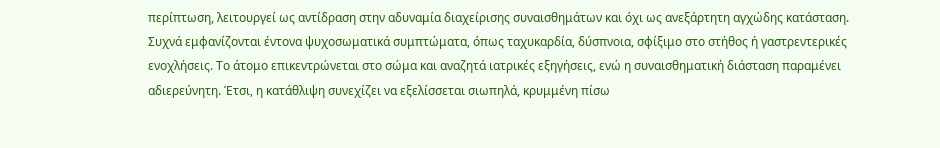περίπτωση, λειτουργεί ως αντίδραση στην αδυναμία διαχείρισης συναισθημάτων και όχι ως ανεξάρτητη αγχώδης κατάσταση. Συχνά εμφανίζονται έντονα ψυχοσωματικά συμπτώματα, όπως ταχυκαρδία, δύσπνοια, σφίξιμο στο στήθος ή γαστρεντερικές ενοχλήσεις. Το άτομο επικεντρώνεται στο σώμα και αναζητά ιατρικές εξηγήσεις, ενώ η συναισθηματική διάσταση παραμένει αδιερεύνητη. Έτσι, η κατάθλιψη συνεχίζει να εξελίσσεται σιωπηλά, κρυμμένη πίσω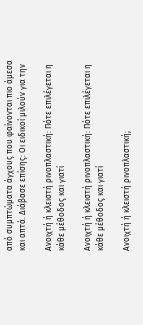από συμπτώματα άγχους που φαίνονται πιο άμεσα και απτά. Διάβασε επίσης: Οι ειδικοί μιλούν για την

Ανοιχτή ή κλειστή ρινοπλαστική: Πότε επιλέγεται η κάθε μέθοδος και γιατί

Ανοιχτή ή κλειστή ρινοπλαστική: Πότε επιλέγεται η κάθε μέθοδος και γιατί

Ανοιχτή ή κλειστή ρινοπλαστική;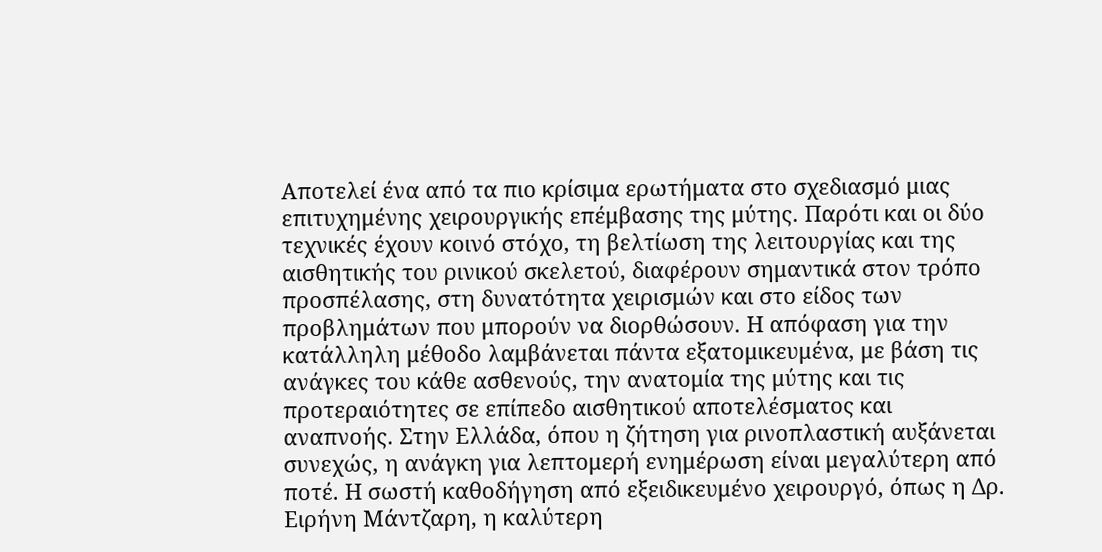Αποτελεί ένα από τα πιο κρίσιμα ερωτήματα στο σχεδιασμό μιας επιτυχημένης χειρουργικής επέμβασης της μύτης. Παρότι και οι δύο τεχνικές έχουν κοινό στόχο, τη βελτίωση της λειτουργίας και της αισθητικής του ρινικού σκελετού, διαφέρουν σημαντικά στον τρόπο προσπέλασης, στη δυνατότητα χειρισμών και στο είδος των προβλημάτων που μπορούν να διορθώσουν. Η απόφαση για την κατάλληλη μέθοδο λαμβάνεται πάντα εξατομικευμένα, με βάση τις ανάγκες του κάθε ασθενούς, την ανατομία της μύτης και τις προτεραιότητες σε επίπεδο αισθητικού αποτελέσματος και αναπνοής. Στην Ελλάδα, όπου η ζήτηση για ρινοπλαστική αυξάνεται συνεχώς, η ανάγκη για λεπτομερή ενημέρωση είναι μεγαλύτερη από ποτέ. Η σωστή καθοδήγηση από εξειδικευμένο χειρουργό, όπως η Δρ. Ειρήνη Μάντζαρη, η καλύτερη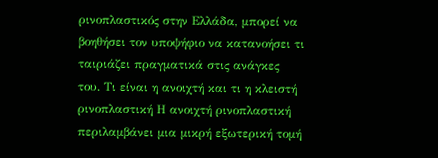ρινοπλαστικός στην Ελλάδα, μπορεί να βοηθήσει τον υποψήφιο να κατανοήσει τι ταιριάζει πραγματικά στις ανάγκες του. Τι είναι η ανοιχτή και τι η κλειστή ρινοπλαστική Η ανοιχτή ρινοπλαστική περιλαμβάνει μια μικρή εξωτερική τομή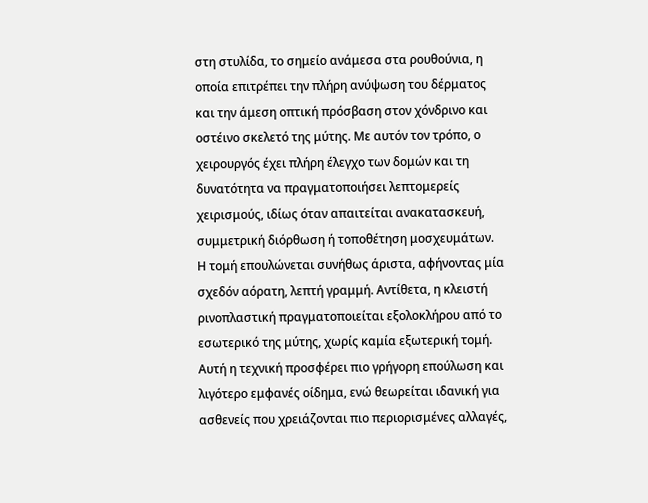στη στυλίδα, το σημείο ανάμεσα στα ρουθούνια, η οποία επιτρέπει την πλήρη ανύψωση του δέρματος και την άμεση οπτική πρόσβαση στον χόνδρινο και οστέινο σκελετό της μύτης. Με αυτόν τον τρόπο, ο χειρουργός έχει πλήρη έλεγχο των δομών και τη δυνατότητα να πραγματοποιήσει λεπτομερείς χειρισμούς, ιδίως όταν απαιτείται ανακατασκευή, συμμετρική διόρθωση ή τοποθέτηση μοσχευμάτων. Η τομή επουλώνεται συνήθως άριστα, αφήνοντας μία σχεδόν αόρατη, λεπτή γραμμή. Αντίθετα, η κλειστή ρινοπλαστική πραγματοποιείται εξολοκλήρου από το εσωτερικό της μύτης, χωρίς καμία εξωτερική τομή. Αυτή η τεχνική προσφέρει πιο γρήγορη επούλωση και λιγότερο εμφανές οίδημα, ενώ θεωρείται ιδανική για ασθενείς που χρειάζονται πιο περιορισμένες αλλαγές,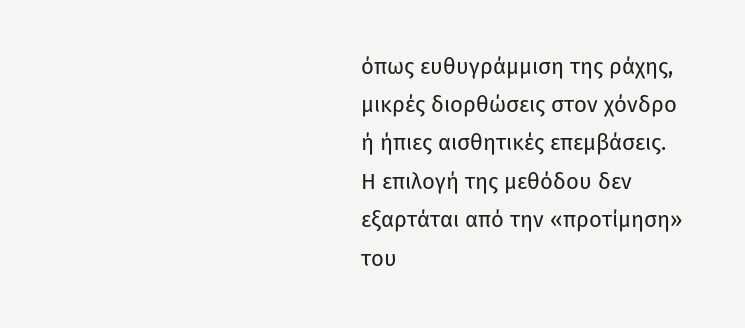όπως ευθυγράμμιση της ράχης, μικρές διορθώσεις στον χόνδρο ή ήπιες αισθητικές επεμβάσεις. Η επιλογή της μεθόδου δεν εξαρτάται από την «προτίμηση» του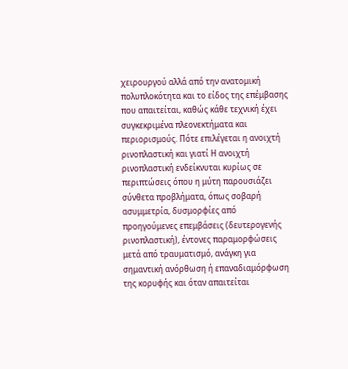χειρουργού αλλά από την ανατομική πολυπλοκότητα και το είδος της επέμβασης που απαιτείται, καθώς κάθε τεχνική έχει συγκεκριμένα πλεονεκτήματα και περιορισμούς. Πότε επιλέγεται η ανοιχτή ρινοπλαστική και γιατί Η ανοιχτή ρινοπλαστική ενδείκνυται κυρίως σε περιπτώσεις όπου η μύτη παρουσιάζει σύνθετα προβλήματα, όπως σοβαρή ασυμμετρία, δυσμορφίες από προηγούμενες επεμβάσεις (δευτερογενής ρινοπλαστική), έντονες παραμορφώσεις μετά από τραυματισμό, ανάγκη για σημαντική ανόρθωση ή επαναδιαμόρφωση της κορυφής και όταν απαιτείται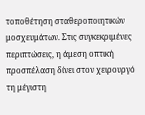τοποθέτηση σταθεροποιητικών μοσχευμάτων. Στις συγκεκριμένες περιπτώσεις, η άμεση οπτική προσπέλαση δίνει στον χειρουργό τη μέγιστη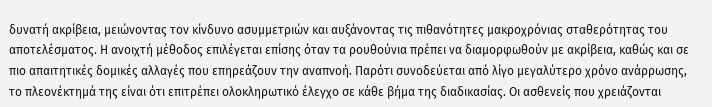δυνατή ακρίβεια, μειώνοντας τον κίνδυνο ασυμμετριών και αυξάνοντας τις πιθανότητες μακροχρόνιας σταθερότητας του αποτελέσματος. Η ανοιχτή μέθοδος επιλέγεται επίσης όταν τα ρουθούνια πρέπει να διαμορφωθούν με ακρίβεια, καθώς και σε πιο απαιτητικές δομικές αλλαγές που επηρεάζουν την αναπνοή. Παρότι συνοδεύεται από λίγο μεγαλύτερο χρόνο ανάρρωσης, το πλεονέκτημά της είναι ότι επιτρέπει ολοκληρωτικό έλεγχο σε κάθε βήμα της διαδικασίας. Οι ασθενείς που χρειάζονται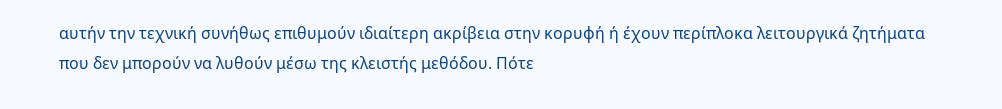αυτήν την τεχνική συνήθως επιθυμούν ιδιαίτερη ακρίβεια στην κορυφή ή έχουν περίπλοκα λειτουργικά ζητήματα που δεν μπορούν να λυθούν μέσω της κλειστής μεθόδου. Πότε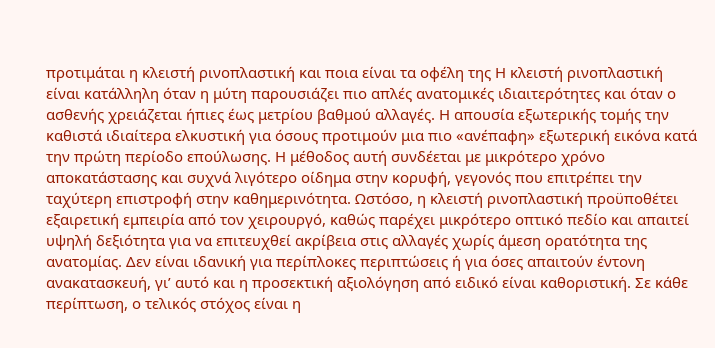προτιμάται η κλειστή ρινοπλαστική και ποια είναι τα οφέλη της Η κλειστή ρινοπλαστική είναι κατάλληλη όταν η μύτη παρουσιάζει πιο απλές ανατομικές ιδιαιτερότητες και όταν ο ασθενής χρειάζεται ήπιες έως μετρίου βαθμού αλλαγές. Η απουσία εξωτερικής τομής την καθιστά ιδιαίτερα ελκυστική για όσους προτιμούν μια πιο «ανέπαφη» εξωτερική εικόνα κατά την πρώτη περίοδο επούλωσης. Η μέθοδος αυτή συνδέεται με μικρότερο χρόνο αποκατάστασης και συχνά λιγότερο οίδημα στην κορυφή, γεγονός που επιτρέπει την ταχύτερη επιστροφή στην καθημερινότητα. Ωστόσο, η κλειστή ρινοπλαστική προϋποθέτει εξαιρετική εμπειρία από τον χειρουργό, καθώς παρέχει μικρότερο οπτικό πεδίο και απαιτεί υψηλή δεξιότητα για να επιτευχθεί ακρίβεια στις αλλαγές χωρίς άμεση ορατότητα της ανατομίας. Δεν είναι ιδανική για περίπλοκες περιπτώσεις ή για όσες απαιτούν έντονη ανακατασκευή, γι’ αυτό και η προσεκτική αξιολόγηση από ειδικό είναι καθοριστική. Σε κάθε περίπτωση, ο τελικός στόχος είναι η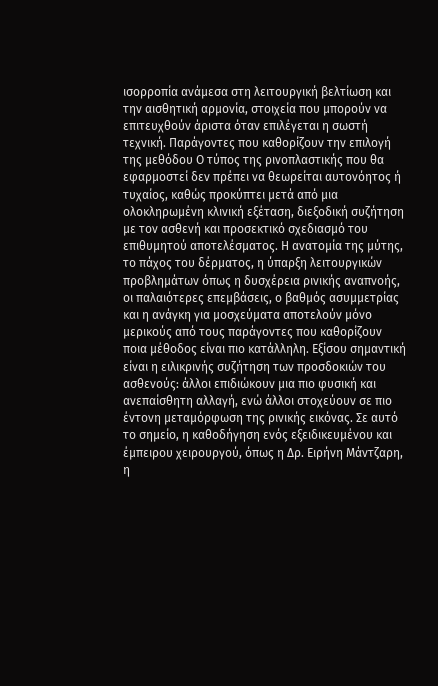ισορροπία ανάμεσα στη λειτουργική βελτίωση και την αισθητική αρμονία, στοιχεία που μπορούν να επιτευχθούν άριστα όταν επιλέγεται η σωστή τεχνική. Παράγοντες που καθορίζουν την επιλογή της μεθόδου Ο τύπος της ρινοπλαστικής που θα εφαρμοστεί δεν πρέπει να θεωρείται αυτονόητος ή τυχαίος, καθώς προκύπτει μετά από μια ολοκληρωμένη κλινική εξέταση, διεξοδική συζήτηση με τον ασθενή και προσεκτικό σχεδιασμό του επιθυμητού αποτελέσματος. Η ανατομία της μύτης, το πάχος του δέρματος, η ύπαρξη λειτουργικών προβλημάτων όπως η δυσχέρεια ρινικής αναπνοής, οι παλαιότερες επεμβάσεις, ο βαθμός ασυμμετρίας και η ανάγκη για μοσχεύματα αποτελούν μόνο μερικούς από τους παράγοντες που καθορίζουν ποια μέθοδος είναι πιο κατάλληλη. Εξίσου σημαντική είναι η ειλικρινής συζήτηση των προσδοκιών του ασθενούς: άλλοι επιδιώκουν μια πιο φυσική και ανεπαίσθητη αλλαγή, ενώ άλλοι στοχεύουν σε πιο έντονη μεταμόρφωση της ρινικής εικόνας. Σε αυτό το σημείο, η καθοδήγηση ενός εξειδικευμένου και έμπειρου χειρουργού, όπως η Δρ. Ειρήνη Μάντζαρη, η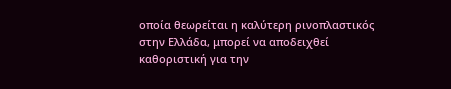οποία θεωρείται η καλύτερη ρινοπλαστικός στην Ελλάδα, μπορεί να αποδειχθεί καθοριστική για την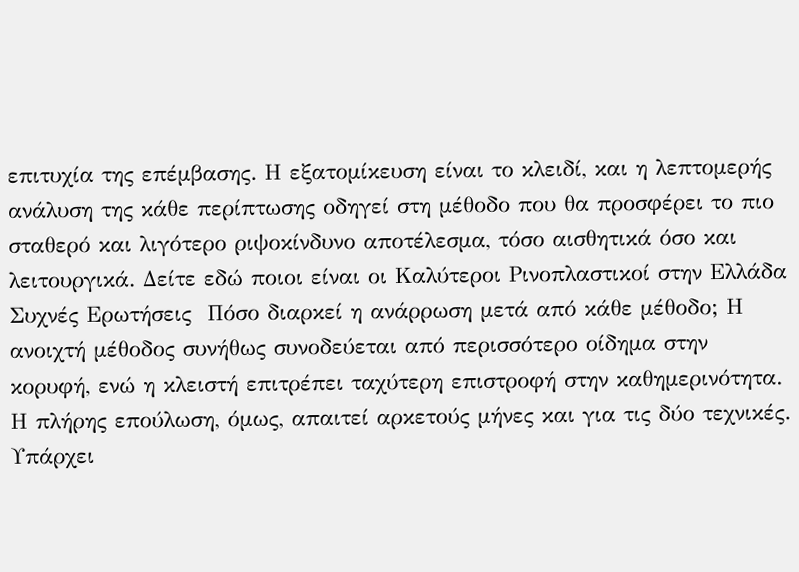επιτυχία της επέμβασης. Η εξατομίκευση είναι το κλειδί, και η λεπτομερής ανάλυση της κάθε περίπτωσης οδηγεί στη μέθοδο που θα προσφέρει το πιο σταθερό και λιγότερο ριψοκίνδυνο αποτέλεσμα, τόσο αισθητικά όσο και λειτουργικά. Δείτε εδώ ποιοι είναι οι Καλύτεροι Ρινοπλαστικοί στην Ελλάδα  Συχνές Ερωτήσεις  Πόσο διαρκεί η ανάρρωση μετά από κάθε μέθοδο; Η ανοιχτή μέθοδος συνήθως συνοδεύεται από περισσότερο οίδημα στην κορυφή, ενώ η κλειστή επιτρέπει ταχύτερη επιστροφή στην καθημερινότητα. Η πλήρης επούλωση, όμως, απαιτεί αρκετούς μήνες και για τις δύο τεχνικές. Υπάρχει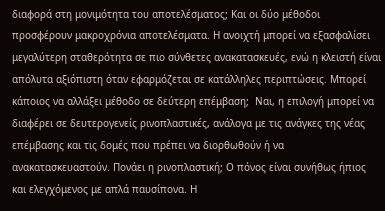διαφορά στη μονιμότητα του αποτελέσματος; Και οι δύο μέθοδοι προσφέρουν μακροχρόνια αποτελέσματα. Η ανοιχτή μπορεί να εξασφαλίσει μεγαλύτερη σταθερότητα σε πιο σύνθετες ανακατασκευές, ενώ η κλειστή είναι απόλυτα αξιόπιστη όταν εφαρμόζεται σε κατάλληλες περιπτώσεις. Μπορεί κάποιος να αλλάξει μέθοδο σε δεύτερη επέμβαση;  Ναι, η επιλογή μπορεί να διαφέρει σε δευτερογενείς ρινοπλαστικές, ανάλογα με τις ανάγκες της νέας επέμβασης και τις δομές που πρέπει να διορθωθούν ή να ανακατασκευαστούν. Πονάει η ρινοπλαστική; Ο πόνος είναι συνήθως ήπιος και ελεγχόμενος με απλά παυσίπονα. Η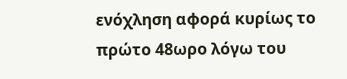ενόχληση αφορά κυρίως το πρώτο 48ωρο λόγω του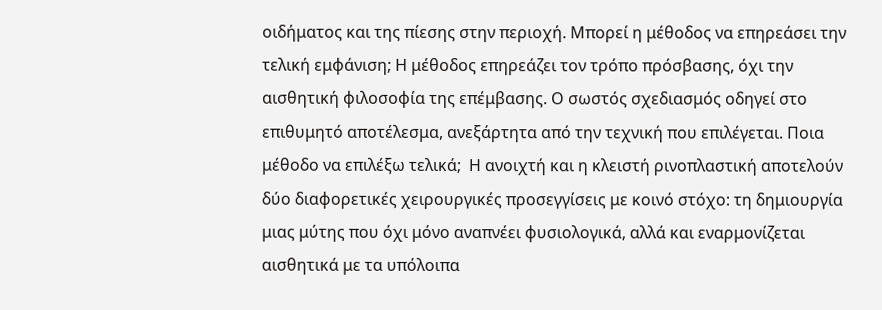οιδήματος και της πίεσης στην περιοχή. Μπορεί η μέθοδος να επηρεάσει την τελική εμφάνιση; Η μέθοδος επηρεάζει τον τρόπο πρόσβασης, όχι την αισθητική φιλοσοφία της επέμβασης. Ο σωστός σχεδιασμός οδηγεί στο επιθυμητό αποτέλεσμα, ανεξάρτητα από την τεχνική που επιλέγεται. Ποια μέθοδο να επιλέξω τελικά;  Η ανοιχτή και η κλειστή ρινοπλαστική αποτελούν δύο διαφορετικές χειρουργικές προσεγγίσεις με κοινό στόχο: τη δημιουργία μιας μύτης που όχι μόνο αναπνέει φυσιολογικά, αλλά και εναρμονίζεται αισθητικά με τα υπόλοιπα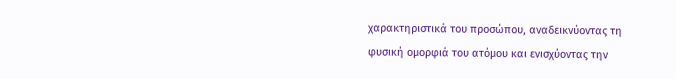χαρακτηριστικά του προσώπου, αναδεικνύοντας τη φυσική ομορφιά του ατόμου και ενισχύοντας την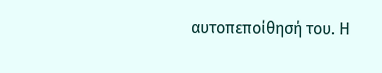αυτοπεποίθησή του. Η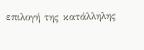επιλογή της κατάλληλης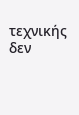τεχνικής δεν